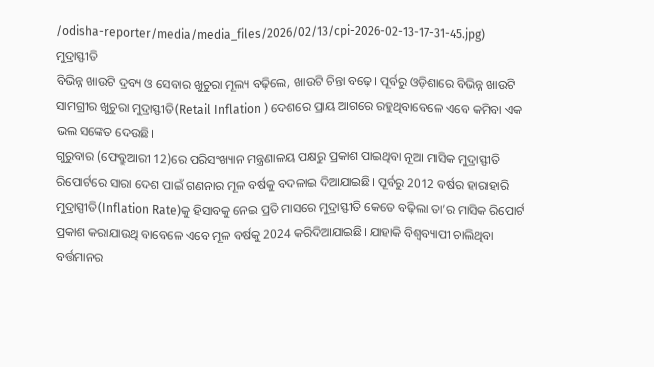/odisha-reporter/media/media_files/2026/02/13/cpi-2026-02-13-17-31-45.jpg)
ମୁଦ୍ରାସ୍ଫୀତି
ବିଭିନ୍ନ ଖାଉଟି ଦ୍ରବ୍ୟ ଓ ସେବାର ଖୁଚୁରା ମୂଲ୍ୟ ବଢ଼ିଲେ, ଖାଉଟି ଚିନ୍ତା ବଢ଼େ। ପୂର୍ବରୁ ଓଡ଼ିଶାରେ ବିଭିନ୍ନ ଖାଉଟି ସାମଗ୍ରୀର ଖୁଚୁରା ମୁଦ୍ରାସ୍ଫୀତି(Retail Inflation ) ଦେଶରେ ପ୍ରାୟ ଆଗରେ ରହୁଥିବାବେଳେ ଏବେ କମିବା ଏକ ଭଲ ସଙ୍କେତ ଦେଉଛି।
ଗୁରୁବାର (ଫେବ୍ରୁଆରୀ 12)ରେ ପରିସଂଖ୍ୟାନ ମନ୍ତ୍ରଣାଳୟ ପକ୍ଷରୁ ପ୍ରକାଶ ପାଇଥିବା ନୂଆ ମାସିକ ମୁଦ୍ରାସ୍ଫୀତି ରିପୋର୍ଟରେ ସାରା ଦେଶ ପାଇଁ ଗଣନାର ମୂଳ ବର୍ଷକୁ ବଦଳାଇ ଦିଆଯାଇଛି। ପୂର୍ବରୁ 2012 ବର୍ଷର ହାରାହାରି ମୁଦ୍ରାସ୍ପୀତି(Inflation Rate)କୁ ହିସାବକୁ ନେଇ ପ୍ରତି ମାସରେ ମୁଦ୍ରାସ୍ଫୀତି କେତେ ବଢ଼ିଲା ତା’ର ମାସିକ ରିପୋର୍ଟ ପ୍ରକାଶ କରାଯାଉଥି ବାବେଳେ ଏବେ ମୂଳ ବର୍ଷକୁ 2024 କରିଦିଆଯାଇଛି। ଯାହାକି ବିଶ୍ୱବ୍ୟାପୀ ଚାଲିଥିବା ବର୍ତ୍ତମାନର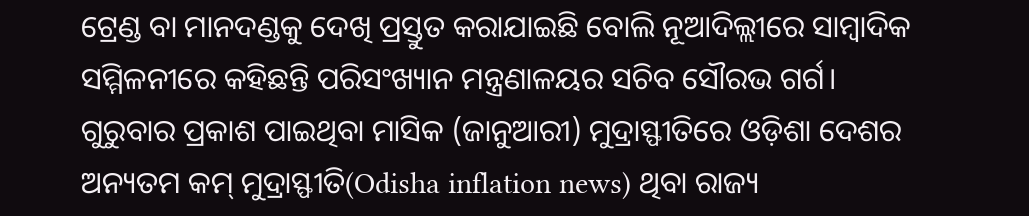ଟ୍ରେଣ୍ଡ ବା ମାନଦଣ୍ଡକୁ ଦେଖି ପ୍ରସ୍ତୁତ କରାଯାଇଛି ବୋଲି ନୂଆଦିଲ୍ଲୀରେ ସାମ୍ବାଦିକ ସମ୍ମିଳନୀରେ କହିଛନ୍ତି ପରିସଂଖ୍ୟାନ ମନ୍ତ୍ରଣାଳୟର ସଚିବ ସୌରଭ ଗର୍ଗ।
ଗୁରୁବାର ପ୍ରକାଶ ପାଇଥିବା ମାସିକ (ଜାନୁଆରୀ) ମୁଦ୍ରାସ୍ଫୀତିରେ ଓଡ଼ିଶା ଦେଶର ଅନ୍ୟତମ କମ୍ ମୁଦ୍ରାସ୍ଫୀତି(Odisha inflation news) ଥିବା ରାଜ୍ୟ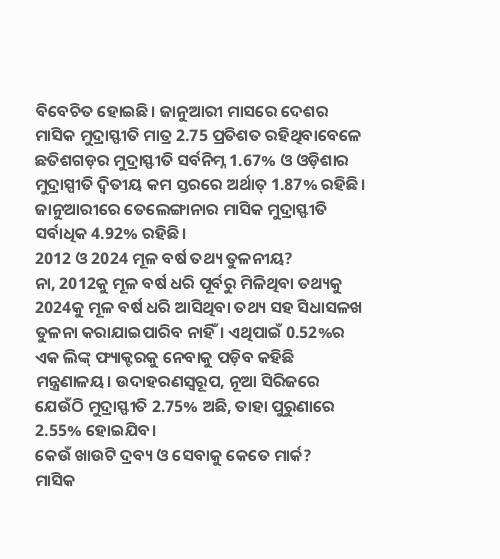ବିବେଚିତ ହୋଇଛି। ଜାନୁଆରୀ ମାସରେ ଦେଶର ମାସିକ ମୁଦ୍ରାସ୍ଫୀତି ମାତ୍ର 2.75 ପ୍ରତିଶତ ରହିଥିବାବେଳେ ଛତିଶଗଡ଼ର ମୁଦ୍ରାସ୍ଫୀତି ସର୍ବନିମ୍ନ 1.67% ଓ ଓଡ଼ିଶାର ମୁଦ୍ରାସ୍ପୀତି ଦ୍ବିତୀୟ କମ ସ୍ତରରେ ଅର୍ଥାତ୍ 1.87% ରହିଛି। ଜାନୁଆରୀରେ ତେଲେଙ୍ଗାନାର ମାସିକ ମୁଦ୍ରାସ୍ଫୀତି ସର୍ବାଧିକ 4.92% ରହିଛି।
2012 ଓ 2024 ମୂଳ ବର୍ଷ ତଥ୍ୟ ତୁଳନୀୟ?
ନା, 2012କୁ ମୂଳ ବର୍ଷ ଧରି ପୂର୍ବରୁ ମିଳିଥିବା ତଥ୍ୟକୁ 2024କୁ ମୂଳ ବର୍ଷ ଧରି ଆସିଥିବା ତଥ୍ୟ ସହ ସିଧାସଳଖ ତୁଳନା କରାଯାଇପାରିବ ନାହିଁ। ଏଥିପାଇଁ 0.52%ର ଏକ ଲିଙ୍କ୍ ଫ୍ୟାକ୍ଟରକୁ ନେବାକୁ ପଡ଼ିବ କହିଛି ମନ୍ତ୍ରଣାଳୟ। ଉଦାହରଣସ୍ବରୂପ, ନୂଆ ସିରିଜରେ ଯେଉଁଠି ମୁଦ୍ରାସ୍ଫୀତି 2.75% ଅଛି, ତାହା ପୁରୁଣାରେ 2.55% ହୋଇଯିବ।
କେଉଁ ଖାଉଟି ଦ୍ରବ୍ୟ ଓ ସେବାକୁ କେତେ ମାର୍କ?
ମାସିକ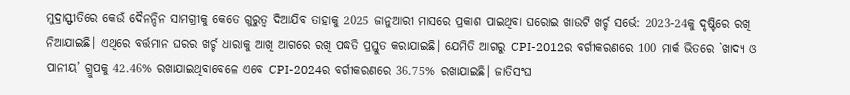ମୁଦ୍ରାସ୍ଫୀତିରେ କେଉଁ ଦୈନନ୍ଦିନ ସାମଗ୍ରୀକୁ କେତେ ଗୁରୁତ୍ବ ଦିଆଯିବ ତାହାକୁ 2025 ଜାନୁଆରୀ ମାସରେ ପ୍ରକାଶ ପାଇଥିବା ଘରୋଇ ଖାଉଟି ଖର୍ଚ୍ଚ ସର୍ଭେ: 2023-24କୁ ଦୃଷ୍ଟିରେ ରଖି ନିଆଯାଇଛି। ଏଥିରେ ବର୍ତ୍ତମାନ ଘରର ଖର୍ଚ୍ଚ ଧାରାକୁ ଆଖି ଆଗରେ ରଖି ପଦ୍ଧତି ପ୍ରସ୍ତୁତ କରାଯାଇଛି। ଯେମିତି ଆଗରୁ CPI-2012ର ବର୍ଗୀକରଣରେ 100 ମାର୍କ ଭିତରେ `ଖାଦ୍ୟ ଓ ପାନୀୟ’ ଗ୍ରୁପକୁ 42.46% ରଖାଯାଇଥିବାବେଳେ ଏବେ CPI-2024ର ବର୍ଗୀକରଣରେ 36.75% ରଖାଯାଇଛି। ଜାତିସଂଘ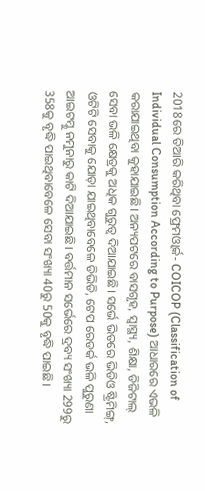2018ରେ ତିଆରି କରିଥିବା ଫ୍ରେମଓ୍ବାର୍କ- COICOP (Classification of Individual Consumption According to Purpose) ଆଧାରରେ ଏଭଳି କରାଯାଇଥିବା କୁହାଯାଇଛି। ଅନ୍ୟପଟରେ ବାସଗୃହ, ସ୍ବାସ୍ଥ୍ୟ, ଶିକ୍ଷା, ଡିଜିଟାଲ୍ ସେବା ଭଳି କ୍ଷେତ୍ରକୁ ଅଧିକ ଗୁରୁତ୍ବ ଦିଆଯାଇଛି। ସର୍ଭେ ଭିତରେ ଭିଡିଓ ଷ୍ଟ୍ରିମିଙ୍ଗ୍, ଓଟିଟି ସେବାକୁ ଯୋଡ଼ା ଯାଇଥିବାବେଳେ ଡିଭିଡି, ଟେପ ରେଡର୍କ ଭଳି ପୁରୁଣା ଆଇଟମ୍କୁ ନମୁନାରୁ କାଟି ଦିଆଯାଇଛି। ବର୍ତ୍ତମାନ ସର୍ଭେରେ ଦ୍ରବ୍ୟ ସଂଖ୍ୟା 299ରୁ 358କୁ ବୃଦ୍ଧି ପାଇଥିବାବେଳେ ସେବା ସଂଖ୍ୟା 40ରୁ 50କୁ ବୃଦ୍ଧି ପାଇଛି।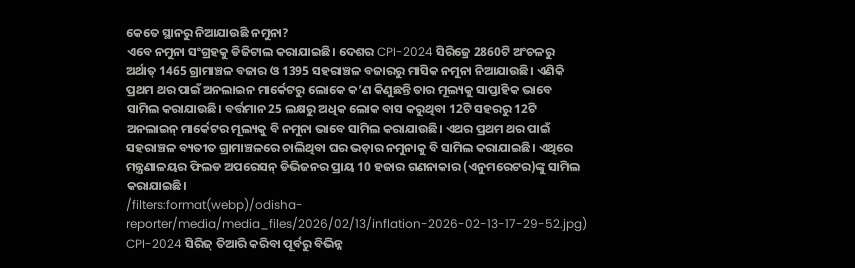କେତେ ସ୍ଥାନରୁ ନିଆଯାଉଛି ନମୁନା?
ଏବେ ନମୁନା ସଂଗ୍ରହକୁ ଡିଜିଟାଲ କରାଯାଇଛି। ଦେଶର CPI-2024 ସିରିଜ୍ରେ 2860ଟି ଅଂଚଳରୁ ଅର୍ଥାତ୍ 1465 ଗ୍ରାମାଞ୍ଚଳ ବଜାର ଓ 1395 ସହରାଞ୍ଚଳ ବଜାରରୁ ମାସିକ ନମୁନା ନିଆଯାଉଛି। ଏଣିକି ପ୍ରଥମ ଥର ପାଇଁ ଅନଲାଇନ ମାର୍କେଟରୁ ଲୋକେ କ’ଣ କିଣୁଛନ୍ତି ତାର ମୂଲ୍ୟକୁ ସାପ୍ତାହିକ ଭାବେ ସାମିଲ କରାଯାଉଛି। ବର୍ତ୍ତମାନ 25 ଲକ୍ଷରୁ ଅଧିକ ଲୋକ ବାସ କରୁଥିବା 12ଟି ସହରରୁ 12ଟି ଅନଲାଇନ୍ ମାର୍କେଟର ମୂଲ୍ୟକୁ ବି ନମୁନା ଭାବେ ସାମିଲ କରାଯାଉଛି। ଏଥର ପ୍ରଥମ ଥର ପାଇଁ ସହରାଞ୍ଚଳ ବ୍ୟତୀତ ଗ୍ରାମାଞ୍ଚଳରେ ଚାଲିଥିବା ଘର ଭଡ଼ାର ନମୁନାକୁ ବି ସାମିଲ କରାଯାଇଛି। ଏଥିରେ ମନ୍ତ୍ରଣାଳୟର ଫିଲଡ ଅପରେସନ୍ ଡିଭିଜନର ପ୍ରାୟ 10 ହଜାର ଗଣନାକାର (ଏନୁମରେଟର)ଙ୍କୁ ସାମିଲ କରାଯାଇଛି।
/filters:format(webp)/odisha-reporter/media/media_files/2026/02/13/inflation-2026-02-13-17-29-52.jpg)
CPI-2024 ସିରିଜ୍ ତିଆରି କରିବା ପୂର୍ବରୁ ବିଭିନ୍ନ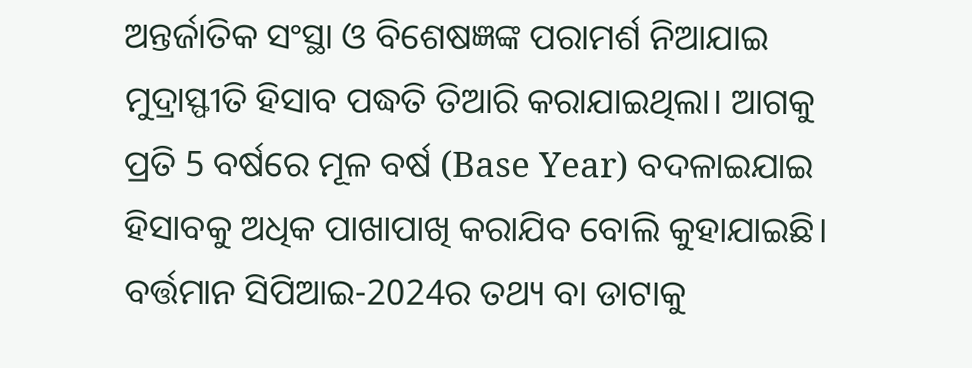ଅନ୍ତର୍ଜାତିକ ସଂସ୍ଥା ଓ ବିଶେଷଜ୍ଞଙ୍କ ପରାମର୍ଶ ନିଆଯାଇ ମୁଦ୍ରାସ୍ଫୀତି ହିସାବ ପଦ୍ଧତି ତିଆରି କରାଯାଇଥିଲା। ଆଗକୁ ପ୍ରତି 5 ବର୍ଷରେ ମୂଳ ବର୍ଷ (Base Year) ବଦଳାଇଯାଇ ହିସାବକୁ ଅଧିକ ପାଖାପାଖି କରାଯିବ ବୋଲି କୁହାଯାଇଛି। ବର୍ତ୍ତମାନ ସିପିଆଇ-2024ର ତଥ୍ୟ ବା ଡାଟାକୁ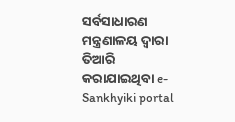ସର୍ବସାଧାରଣ ମନ୍ତ୍ରଣାଳୟ ଦ୍ବାରା ତିଆରି କରାଯାଇଥିବା e-Sankhyiki portal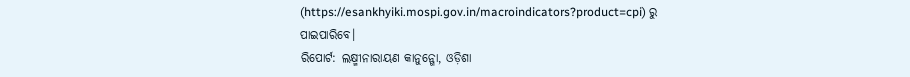(https://esankhyiki.mospi.gov.in/macroindicators?product=cpi) ରୁ ପାଇପାରିବେ।
ରିପୋର୍ଟ: ଲକ୍ଷ୍ମୀନାରାୟଣ କାନୁନ୍ଗୋ, ଓଡ଼ିଶା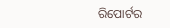ରିପୋର୍ଟର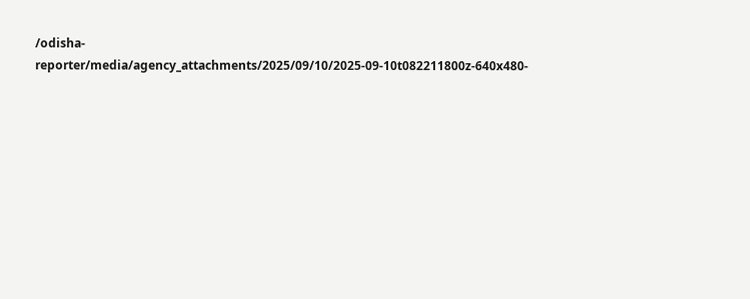/odisha-reporter/media/agency_attachments/2025/09/10/2025-09-10t082211800z-640x480-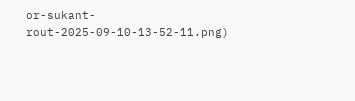or-sukant-rout-2025-09-10-13-52-11.png)